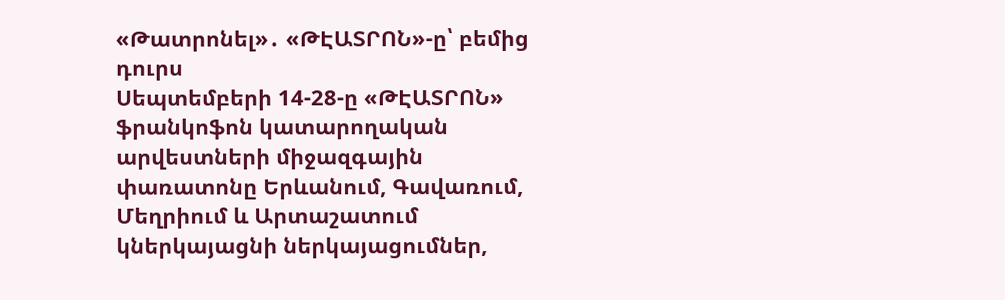«Թատրոնել»․ «ԹԷԱՏՐՈՆ»-ը՝ բեմից դուրս
Սեպտեմբերի 14-28-ը «ԹԷԱՏՐՈՆ» ֆրանկոֆոն կատարողական արվեստների միջազգային փառատոնը Երևանում, Գավառում, Մեղրիում և Արտաշատում կներկայացնի ներկայացումներ,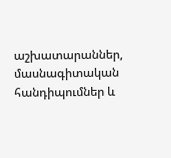աշխատարաններ, մասնագիտական հանդիպումներ և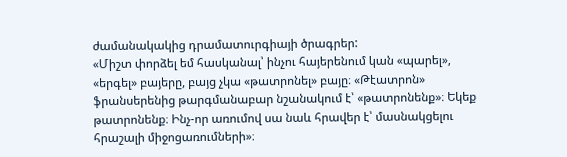ժամանակակից դրամատուրգիայի ծրագրեր:
«Միշտ փորձել եմ հասկանալ՝ ինչու հայերենում կան «պարել», «երգել» բայերը, բայց չկա «թատրոնել» բայը։ «Թէատրոն» ֆրանսերենից թարգմանաբար նշանակում է՝ «թատրոնենք»։ Եկեք թատրոնենք։ Ինչ-որ առումով սա նաև հրավեր է՝ մասնակցելու հրաշալի միջոցառումների»։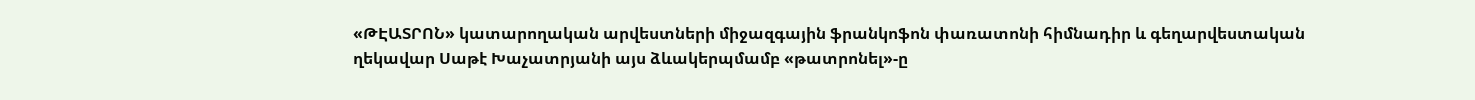«ԹԷԱՏՐՈՆ» կատարողական արվեստների միջազգային ֆրանկոֆոն փառատոնի հիմնադիր և գեղարվեստական ղեկավար Սաթէ Խաչատրյանի այս ձևակերպմամբ «թատրոնել»-ը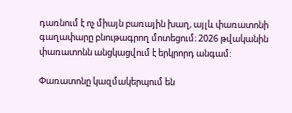դառնում է ոչ միայն բառային խաղ, այլև փառատոնի գաղափարը բնութագրող մոտեցում։ 2026 թվականին փառատոնն անցկացվում է երկրորդ անգամ:

Փառատոնը կազմակերպում են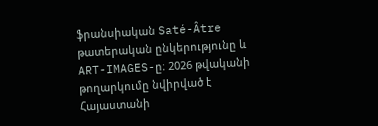ֆրանսիական Saté-Âtre թատերական ընկերությունը և ART-IMAGES-ը։ 2026 թվականի թողարկումը նվիրված է Հայաստանի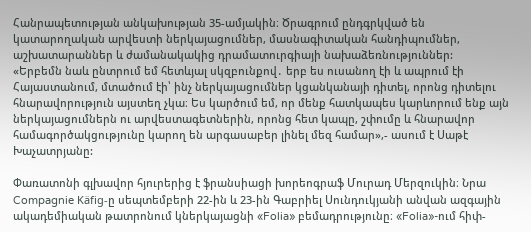Հանրապետության անկախության 35-ամյակին։ Ծրագրում ընդգրկված են կատարողական արվեստի ներկայացումներ, մասնագիտական հանդիպումներ, աշխատարաններ և ժամանակակից դրամատուրգիայի նախաձեռնություններ:
«Երբեմն նաև ընտրում եմ հետևյալ սկզբունքով․ երբ ես ուսանող էի և ապրում էի Հայաստանում, մտածում էի՝ ինչ ներկայացումներ կցանկանայի դիտել, որոնց դիտելու հնարավորություն այստեղ չկա։ Ես կարծում եմ, որ մենք հատկապես կարևորում ենք այն ներկայացումներն ու արվեստագետներին, որոնց հետ կապը, շփումը և հնարավոր համագործակցությունը կարող են արգասաբեր լինել մեզ համար»,- ասում է Սաթէ Խաչատրյանը:

Փառատոնի գլխավոր հյուրերից է ֆրանսիացի խորեոգրաֆ Մուրադ Մերզուկին։ Նրա Compagnie Käfig-ը սեպտեմբերի 22-ին և 23-ին Գաբրիել Սունդուկյանի անվան ազգային ակադեմիական թատրոնում կներկայացնի «Folia» բեմադրությունը։ «Folia»-ում հիփ-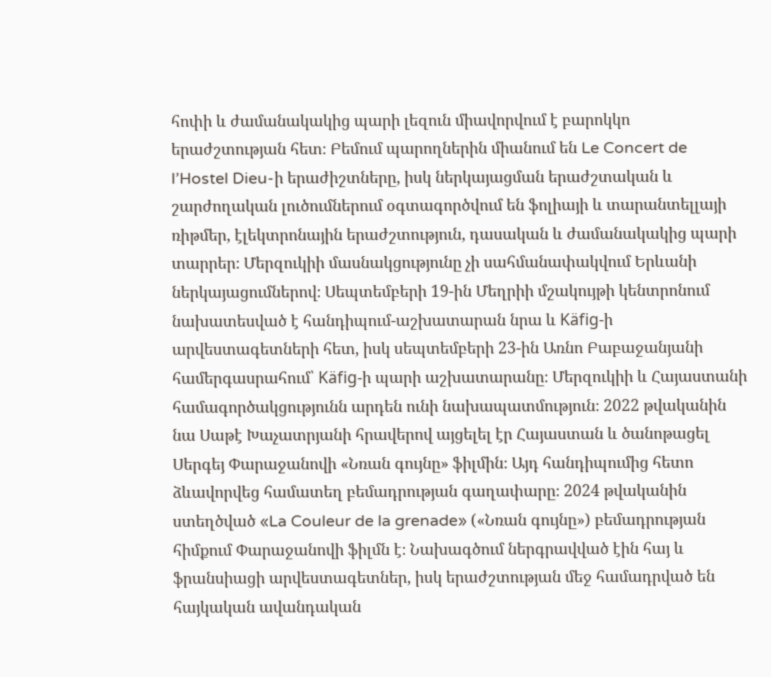հոփի և ժամանակակից պարի լեզուն միավորվում է բարոկկո երաժշտության հետ։ Բեմում պարողներին միանում են Le Concert de l’Hostel Dieu-ի երաժիշտները, իսկ ներկայացման երաժշտական և շարժողական լուծումներում օգտագործվում են ֆոլիայի և տարանտելլայի ռիթմեր, էլեկտրոնային երաժշտություն, դասական և ժամանակակից պարի տարրեր։ Մերզուկիի մասնակցությունը չի սահմանափակվում Երևանի ներկայացումներով։ Սեպտեմբերի 19-ին Մեղրիի մշակույթի կենտրոնում նախատեսված է հանդիպում-աշխատարան նրա և Käfig-ի արվեստագետների հետ, իսկ սեպտեմբերի 23-ին Առնո Բաբաջանյանի համերգասրահում՝ Käfig-ի պարի աշխատարանը։ Մերզուկիի և Հայաստանի համագործակցությունն արդեն ունի նախապատմություն։ 2022 թվականին նա Սաթէ Խաչատրյանի հրավերով այցելել էր Հայաստան և ծանոթացել Սերգեյ Փարաջանովի «Նռան գույնը» ֆիլմին։ Այդ հանդիպումից հետո ձևավորվեց համատեղ բեմադրության գաղափարը։ 2024 թվականին ստեղծված «La Couleur de la grenade» («Նռան գույնը») բեմադրության հիմքում Փարաջանովի ֆիլմն է։ Նախագծում ներգրավված էին հայ և ֆրանսիացի արվեստագետներ, իսկ երաժշտության մեջ համադրված են հայկական ավանդական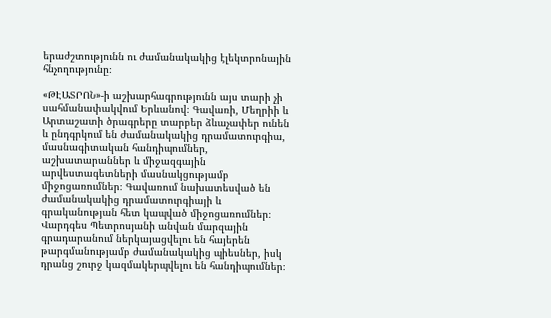երաժշտությունն ու ժամանակակից էլեկտրոնային հնչողությունը։

«ԹԷԱՏՐՈՆ»-ի աշխարհագրությունն այս տարի չի սահմանափակվում Երևանով։ Գավառի, Մեղրիի և Արտաշատի ծրագրերը տարբեր ձևաչափեր ունեն և ընդգրկում են ժամանակակից դրամատուրգիա, մասնագիտական հանդիպումներ, աշխատարաններ և միջազգային արվեստագետների մասնակցությամբ միջոցառումներ։ Գավառում նախատեսված են ժամանակակից դրամատուրգիայի և գրականության հետ կապված միջոցառումներ։ Վարդգես Պետրոսյանի անվան մարզային գրադարանում ներկայացվելու են հայերեն թարգմանությամբ ժամանակակից պիեսներ, իսկ դրանց շուրջ կազմակերպվելու են հանդիպումներ։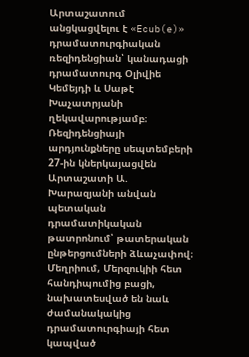Արտաշատում անցկացվելու է «Ecub(e)» դրամատուրգիական ռեզիդենցիան՝ կանադացի դրամատուրգ Օլիվիե Կեմեյդի և Սաթէ Խաչատրյանի ղեկավարությամբ։ Ռեզիդենցիայի արդյունքները սեպտեմբերի 27-ին կներկայացվեն Արտաշատի Ա. Խարազյանի անվան պետական դրամատիկական թատրոնում՝ թատերական ընթերցումների ձևաչափով։ Մեղրիում, Մերզուկիի հետ հանդիպումից բացի, նախատեսված են նաև ժամանակակից դրամատուրգիայի հետ կապված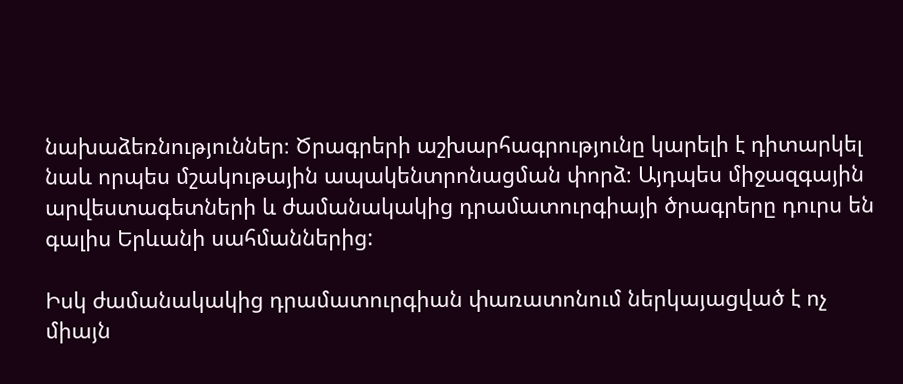նախաձեռնություններ։ Ծրագրերի աշխարհագրությունը կարելի է դիտարկել նաև որպես մշակութային ապակենտրոնացման փորձ։ Այդպես միջազգային արվեստագետների և ժամանակակից դրամատուրգիայի ծրագրերը դուրս են գալիս Երևանի սահմաններից:

Իսկ ժամանակակից դրամատուրգիան փառատոնում ներկայացված է ոչ միայն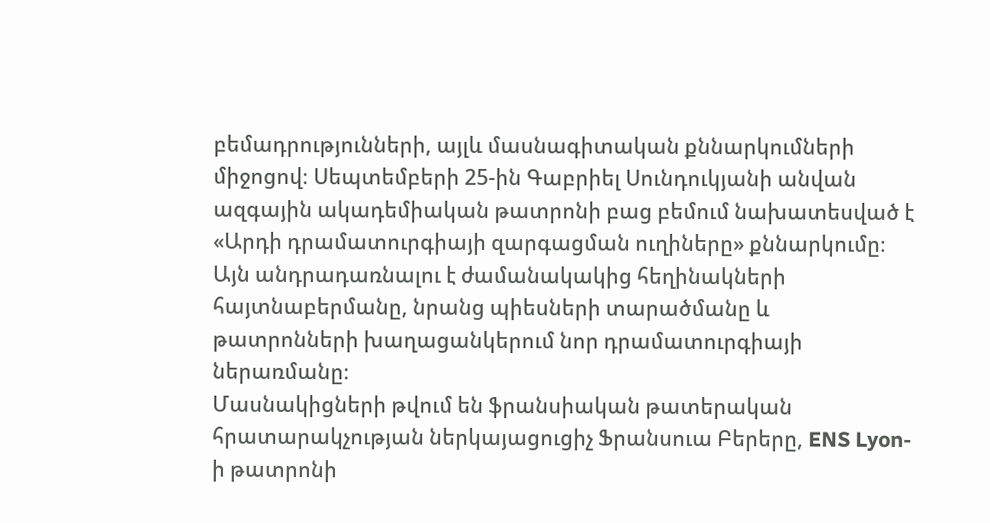բեմադրությունների, այլև մասնագիտական քննարկումների միջոցով։ Սեպտեմբերի 25-ին Գաբրիել Սունդուկյանի անվան ազգային ակադեմիական թատրոնի բաց բեմում նախատեսված է «Արդի դրամատուրգիայի զարգացման ուղիները» քննարկումը։ Այն անդրադառնալու է ժամանակակից հեղինակների հայտնաբերմանը, նրանց պիեսների տարածմանը և թատրոնների խաղացանկերում նոր դրամատուրգիայի ներառմանը։
Մասնակիցների թվում են ֆրանսիական թատերական հրատարակչության ներկայացուցիչ Ֆրանսուա Բերերը, ENS Lyon-ի թատրոնի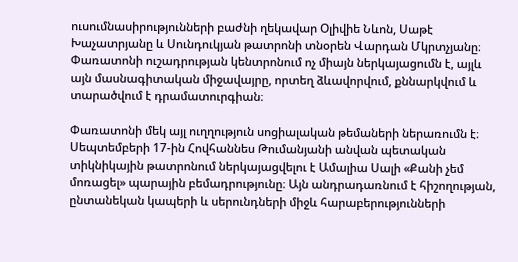ուսումնասիրությունների բաժնի ղեկավար Օլիվիե Նևոն, Սաթէ Խաչատրյանը և Սունդուկյան թատրոնի տնօրեն Վարդան Մկրտչյանը։ Փառատոնի ուշադրության կենտրոնում ոչ միայն ներկայացումն է, այլև այն մասնագիտական միջավայրը, որտեղ ձևավորվում, քննարկվում և տարածվում է դրամատուրգիան։

Փառատոնի մեկ այլ ուղղություն սոցիալական թեմաների ներառումն է։ Սեպտեմբերի 17-ին Հովհաննես Թումանյանի անվան պետական տիկնիկային թատրոնում ներկայացվելու է Ամալիա Սալի «Քանի չեմ մոռացել» պարային բեմադրությունը։ Այն անդրադառնում է հիշողության, ընտանեկան կապերի և սերունդների միջև հարաբերությունների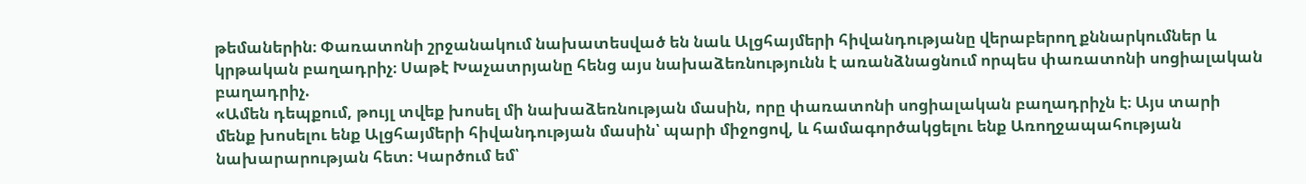թեմաներին։ Փառատոնի շրջանակում նախատեսված են նաև Ալցհայմերի հիվանդությանը վերաբերող քննարկումներ և կրթական բաղադրիչ։ Սաթէ Խաչատրյանը հենց այս նախաձեռնությունն է առանձնացնում որպես փառատոնի սոցիալական բաղադրիչ.
«Ամեն դեպքում, թույլ տվեք խոսել մի նախաձեռնության մասին, որը փառատոնի սոցիալական բաղադրիչն է։ Այս տարի մենք խոսելու ենք Ալցհայմերի հիվանդության մասին՝ պարի միջոցով, և համագործակցելու ենք Առողջապահության նախարարության հետ։ Կարծում եմ՝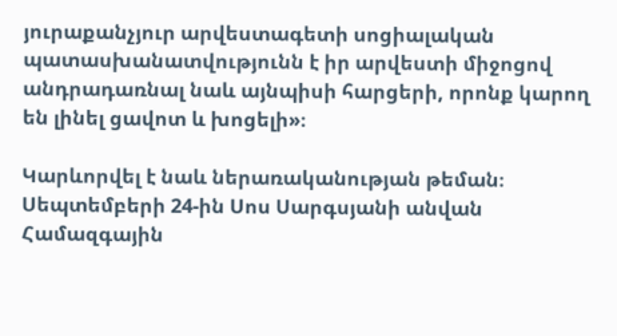յուրաքանչյուր արվեստագետի սոցիալական պատասխանատվությունն է իր արվեստի միջոցով անդրադառնալ նաև այնպիսի հարցերի, որոնք կարող են լինել ցավոտ և խոցելի»։

Կարևորվել է նաև ներառականության թեման։ Սեպտեմբերի 24-ին Սոս Սարգսյանի անվան Համազգային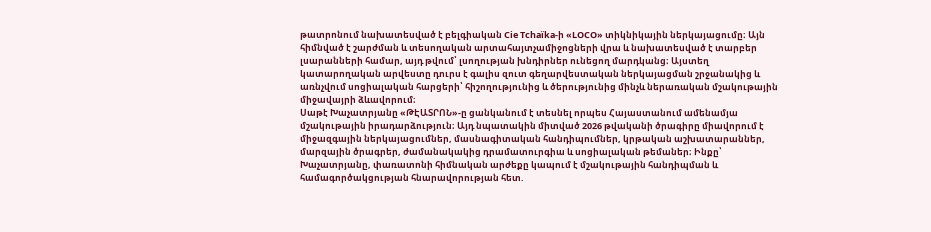թատրոնում նախատեսված է բելգիական Cie Tchaïka-ի «LOCO» տիկնիկային ներկայացումը։ Այն հիմնված է շարժման և տեսողական արտահայտչամիջոցների վրա և նախատեսված է տարբեր լսարանների համար, այդ թվում՝ լսողության խնդիրներ ունեցող մարդկանց։ Այստեղ կատարողական արվեստը դուրս է գալիս զուտ գեղարվեստական ներկայացման շրջանակից և առնչվում սոցիալական հարցերի՝ հիշողությունից և ծերությունից մինչև ներառական մշակութային միջավայրի ձևավորում։
Սաթէ Խաչատրյանը «ԹԷԱՏՐՈՆ»-ը ցանկանում է տեսնել որպես Հայաստանում ամենամյա մշակութային իրադարձություն։ Այդ նպատակին միտված 2026 թվականի ծրագիրը միավորում է միջազգային ներկայացումներ, մասնագիտական հանդիպումներ, կրթական աշխատարաններ, մարզային ծրագրեր, ժամանակակից դրամատուրգիա և սոցիալական թեմաներ։ Ինքը՝ Խաչատրյանը, փառատոնի հիմնական արժեքը կապում է մշակութային հանդիպման և համագործակցության հնարավորության հետ.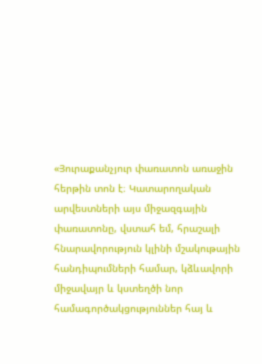«Յուրաքանչյուր փառատոն առաջին հերթին տոն է։ Կատարողական արվեստների այս միջազգային փառատոնը, վստահ եմ, հրաշալի հնարավորություն կլինի մշակութային հանդիպումների համար, կձևավորի միջավայր և կստեղծի նոր համագործակցություններ հայ և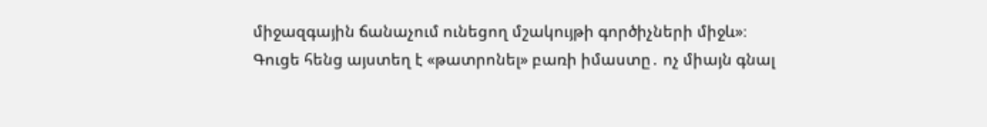միջազգային ճանաչում ունեցող մշակույթի գործիչների միջև»։
Գուցե հենց այստեղ է «թատրոնել» բառի իմաստը․ ոչ միայն գնալ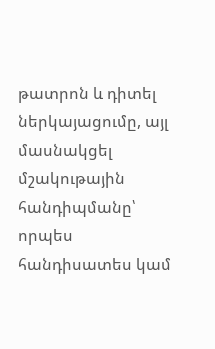թատրոն և դիտել ներկայացումը, այլ մասնակցել մշակութային հանդիպմանը՝ որպես հանդիսատես կամ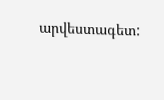արվեստագետ: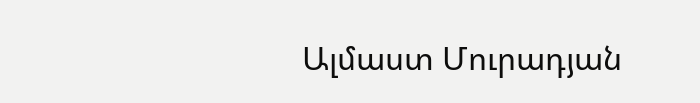Ալմաստ Մուրադյան